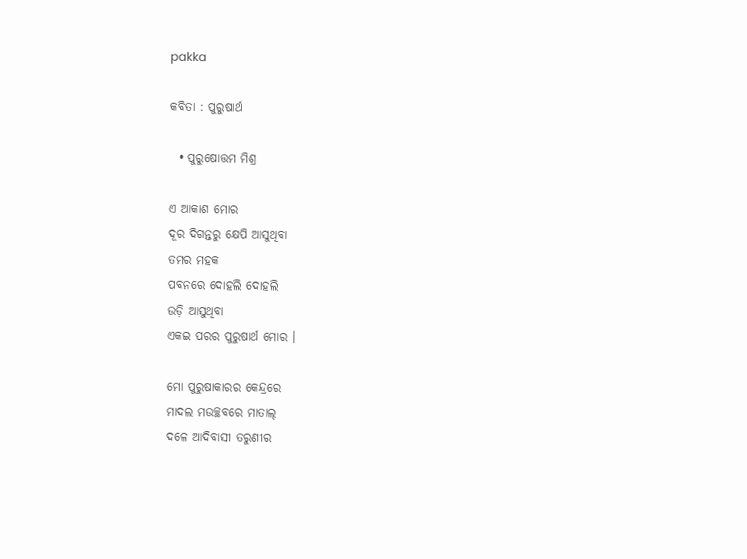pakka

କବିତା : ପୁରୁଷାର୍ଥ

  • ପୁରୁଷୋତ୍ତମ ମିଶ୍ର

ଏ ଆକାଶ ମୋର
ଦୂର ଦିଗନ୍ତରୁ କ୍ଷେପି ଆସୁଥିବା
ତମର ମହକ
ପବନରେ ଦୋହଲି ଦୋହଲି
ଉଡ଼ି ଆସୁଥିବା
ଏକଇ ପରର ପୁରୁଷାର୍ଥ ମୋର ।

ମୋ ପୁରୁଷାକାରର କେନ୍ଦ୍ରରେ
ମାଦଲ ମଉଚ୍ଛବରେ ମାତାଲ୍
ଦଳେ ଆଦିବାସୀ ତରୁଣୀର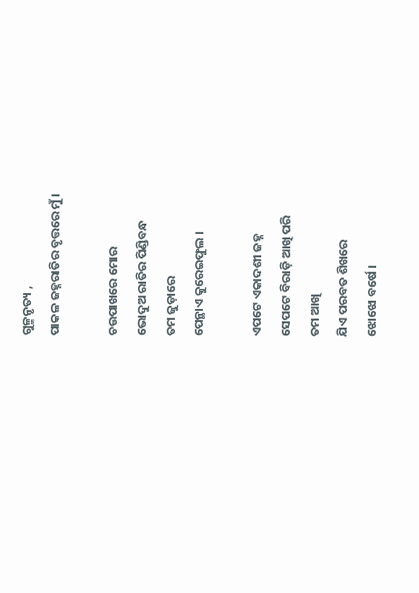ଗୁଳ୍ମନୃତ୍ୟ ,
ପାକଳ ଜହ୍ନରାତିର ବୃତ୍ତରେ ମୁଁ ।

ଚଉପାଖରେ ମୋର
ଭୋଦୁଅ ରାତିର ପିଣ୍ଡିବନ୍ଧ
ତମ ଜୁଡ଼ାରେ
ପେନ୍ଥାଏ କୁରେଇଫୁଲ ।

ଏପଟେ ଏକାଦଶୀ ଜହ୍ନ
ସେପଟେ ବିରାଡ଼ି ଆଖି ପରି
ତମ ଆଖି
ଯିଏ ପରବତ ଶିଖରେ
ଝୋଝୋ ବର୍ଷେ ।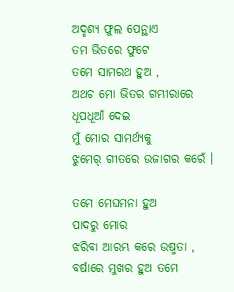ଅଦୃଶ୍ୟ ଫୁଲ ପେନ୍ଥାଏ
ତମ ଭିତରେ ଫୁଟେ
ତମେ ସାମରଥ ହୁଅ ,
ଅଥଚ ମୋ ଭିତର ଗମ୍ଭୀରାରେ
ଧୂପଧୂଆଁ ଦେଇ
ମୁଁ ମୋର ସାମର୍ଥ୍ୟକୁ
ଝୁମେର୍ ଗୀତରେ ଉଜାଗର କରେଁ ।

ତମେ ମେଘମନା ହୁଅ
ପାଦରୁ ମୋର
ଝରିବା ଆରମ୍ଭ କରେ ଉଷ୍ମତା ,
ବର୍ଷାରେ ମୁଖର ହୁଅ ତମେ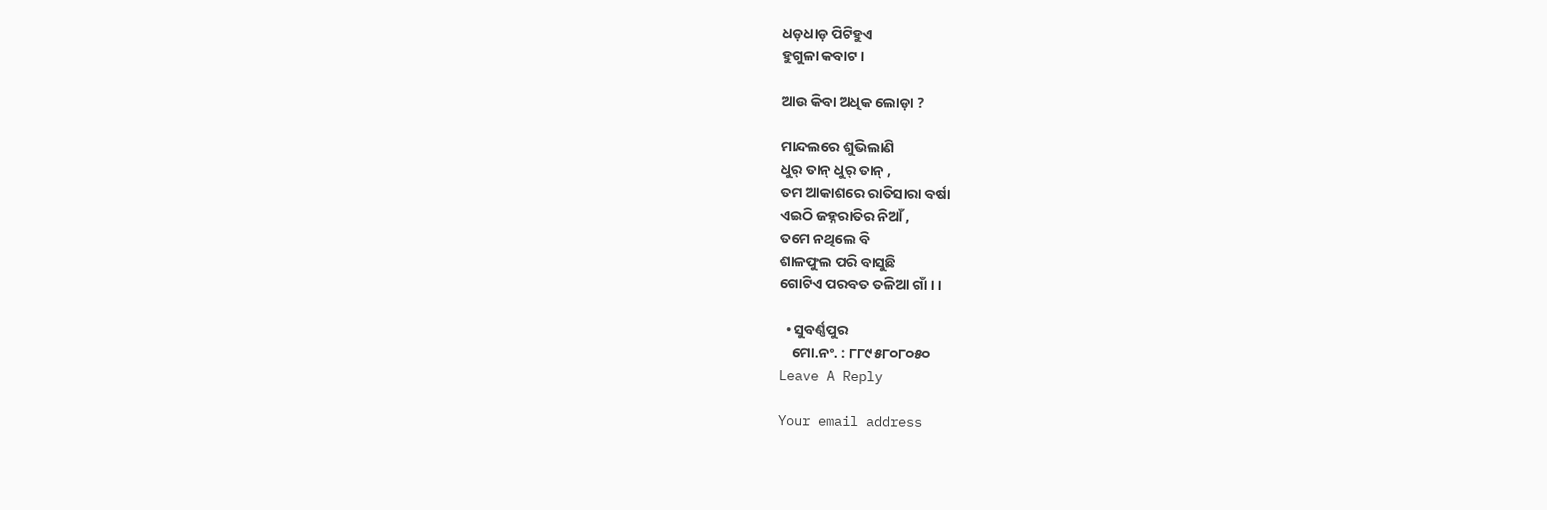ଧଡ଼ଧାଡ଼ ପିଟିହୁଏ
ହୁଗୁଳା କବାଟ ।

ଆଉ କିବା ଅଧିକ ଲୋଡ଼ା ?

ମାନ୍ଦଲରେ ଶୁଭିଲାଣି
ଧୁର୍ ତାନ୍ ଧୁର୍ ତାନ୍ ,
ତମ ଆକାଶରେ ରାତିସାରା ବର୍ଷା
ଏଇଠି ଜହ୍ନରାତିର ନିଆଁ ,
ତମେ ନଥିଲେ ବି
ଶାଳଫୁଲ ପରି ବାସୁଛି
ଗୋଟିଏ ପରବତ ତଳିଆ ଗାଁ । ।

  • ସୁବର୍ଣ୍ଣପୁର
    ମୋ.ନଂ. : ୮୮୯୫୮୦୮୦୫୦
Leave A Reply

Your email address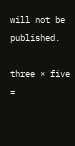will not be published.

three × five =